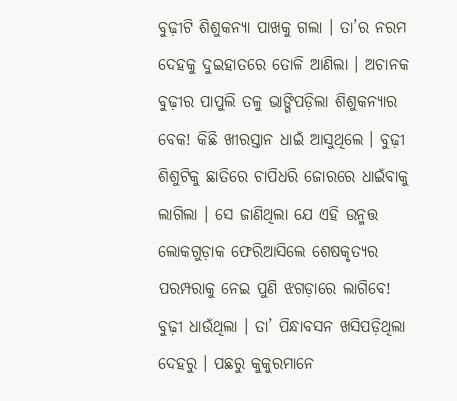ବୁଢ଼ୀଟି ଶିଶୁକନ୍ୟା ପାଖକୁ ଗଲା । ତା’ର ନରମ ଦେହକୁ ଦୁଇହାତରେ ତୋଳି ଆଣିଲା । ଅଚାନକ ବୁଢ଼ୀର ପାପୁଲି ତଳୁ ଭାଙ୍ଗିପଡ଼ିଲା ଶିଶୁକନ୍ୟାର ବେକ! କିଛି ଖୀରସ୍ତାନ ଧାଇଁ ଆସୁଥିଲେ । ବୁଢ଼ୀ ଶିଶୁଟିକୁ ଛାତିରେ ଚାପିଧରି ଜୋରରେ ଧାଇଁବାକୁ ଲାଗିଲା । ସେ ଜାଣିଥିଲା ଯେ ଏହି ଉନ୍ମତ୍ତ ଲୋକଗୁଡ଼ାକ ଫେରିଆସିଲେ ଶେଷକୃତ୍ୟର ପରମ୍ପରାକୁ ନେଇ ପୁଣି ଝଗଡ଼ାରେ ଲାଗିବେ! ବୁଢ଼ୀ ଧାଉଁଥିଲା । ତା’ ପିନ୍ଧାବସନ ଖସିପଡ଼ିଥିଲା ଦେହରୁ । ପଛରୁ କୁକୁରମାନେ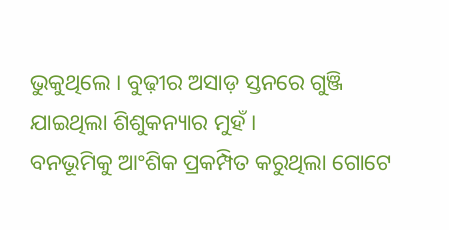ଭୁକୁଥିଲେ । ବୁଢ଼ୀର ଅସାଡ଼ ସ୍ତନରେ ଗୁଞ୍ଜି ଯାଇଥିଲା ଶିଶୁକନ୍ୟାର ମୁହଁ ।
ବନଭୂମିକୁ ଆଂଶିକ ପ୍ରକମ୍ପିତ କରୁଥିଲା ଗୋଟେ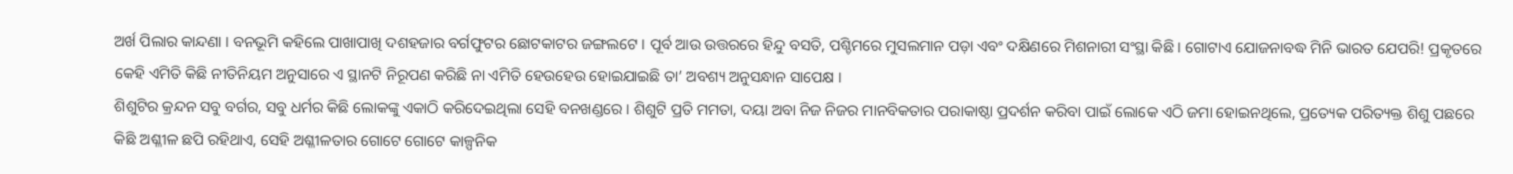ଅର୍ଖ ପିଲାର କାନ୍ଦଣା । ବନଭୂମି କହିଲେ ପାଖାପାଖି ଦଶହଜାର ବର୍ଗଫୁଟର ଛୋଟକାଟର ଜଙ୍ଗଲଟେ । ପୂର୍ବ ଆଉ ଉତ୍ତରରେ ହିନ୍ଦୁ ବସତି, ପଶ୍ଚିମରେ ମୁସଲମାନ ପଡ଼ା ଏବଂ ଦକ୍ଷିଣରେ ମିଶନାରୀ ସଂସ୍ଥା କିଛି । ଗୋଟାଏ ଯୋଜନାବଦ୍ଧ ମିନି ଭାରତ ଯେପରି! ପ୍ରକୃତରେ କେହି ଏମିତି କିଛି ନୀତିନିୟମ ଅନୁସାରେ ଏ ସ୍ଥାନଟି ନିରୂପଣ କରିଛି ନା ଏମିତି ହେଉହେଉ ହୋଇଯାଇଛି ତା’ ଅବଶ୍ୟ ଅନୁସନ୍ଧାନ ସାପେକ୍ଷ ।
ଶିଶୁଟିର କ୍ରନ୍ଦନ ସବୁ ବର୍ଗର, ସବୁ ଧର୍ମର କିଛି ଲୋକଙ୍କୁ ଏକାଠି କରିଦେଇଥିଲା ସେହି ବନଖଣ୍ଡରେ । ଶିଶୁଟି ପ୍ରତି ମମତା, ଦୟା ଅବା ନିଜ ନିଜର ମାନବିକତାର ପରାକାଷ୍ଠା ପ୍ରଦର୍ଶନ କରିବା ପାଇଁ ଲୋକେ ଏଠି ଜମା ହୋଇନଥିଲେ, ପ୍ରତ୍ୟେକ ପରିତ୍ୟକ୍ତ ଶିଶୁ ପଛରେ କିଛି ଅଶ୍ଳୀଳ ଛପି ରହିଥାଏ, ସେହି ଅଶ୍ଳୀଳତାର ଗୋଟେ ଗୋଟେ କାଳ୍ପନିକ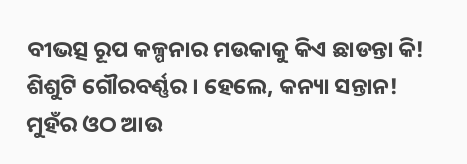ବୀଭତ୍ସ ରୂପ କଳ୍ପନାର ମଉକାକୁ କିଏ ଛାଡନ୍ତା କି!
ଶିଶୁଟି ଗୌରବର୍ଣ୍ଣର । ହେଲେ, କନ୍ୟା ସନ୍ତାନ!
ମୁହଁର ଓଠ ଆଉ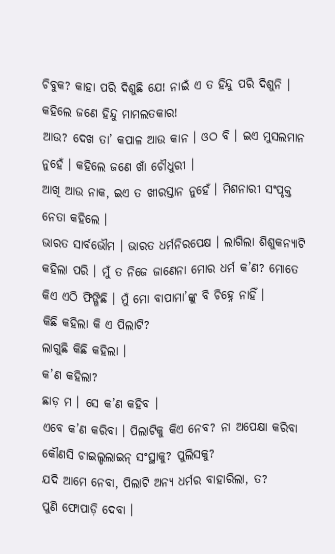ଚିବୁକ? କାହା ପରି ଦିଶୁଛି ଯେ! ନାଇଁ ଏ ତ ହିନ୍ଦୁ ପରି ଦିଶୁନି । କହିଲେ ଜଣେ ହିନ୍ଦୁ ମାମଲତକାର!
ଆଉ? ଦେଖ ତା’ କପାଳ ଆଉ କାନ । ଓଠ ବି । ଇଏ ମୁସଲମାନ ନୁହେଁ । କହିଲେ ଜଣେ ଖାଁ ଚୌଧୁରୀ ।
ଆଖି ଆଉ ନାକ, ଇଏ ତ ଖୀରସ୍ତାନ ନୁହେଁ । ମିଶନାରୀ ସଂପୃକ୍ତ ନେତା କହିଲେ ।
ଭାରତ ସାର୍ବଭୌମ । ଭାରତ ଧର୍ମନିରପେକ୍ଷ । ଲାଗିଲା ଶିଶୁକନ୍ୟାଟି କହିଲା ପରି । ମୁଁ ତ ନିଜେ ଜାଣେନା ମୋର ଧର୍ମ କ’ଣ? ମୋତେ କିଏ ଏଠି ଫିଙ୍ଗିଛି । ମୁଁ ମୋ ବାପାମା’ଙ୍କୁ ବି ଚିହ୍ନେ ନାହିଁ ।
କିଛି କହିଲା କି ଏ ପିଲାଟି?
ଲାଗୁଛି କିଛି କହିଲା ।
କ’ଣ କହିଲା?
ଛାଡ଼ ମ । ସେ କ’ଣ କହିବ ।
ଏବେ କ’ଣ କରିବା । ପିଲାଟିକୁ କିଏ ନେବ? ନା ଅପେକ୍ଷା କରିବା କୌଣସି ଚାଇଲ୍ଡଲାଇନ୍ ସଂସ୍ଥାକୁ? ପୁଲିସକୁ?
ଯଦି ଆମେ ନେବା, ପିଲାଟି ଅନ୍ୟ ଧର୍ମର ବାହାରିଲା, ତ?
ପୁଣି ଫୋପାଡ଼ି ଦେବା ।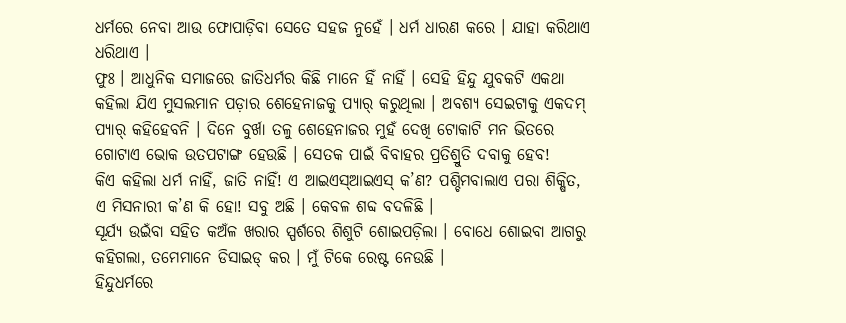ଧର୍ମରେ ନେବା ଆଉ ଫୋପାଡ଼ିବା ସେତେ ସହଜ ନୁହେଁ । ଧର୍ମ ଧାରଣ କରେ । ଯାହା କରିଥାଏ ଧରିଥାଏ ।
ଫୁଃ । ଆଧୁନିକ ସମାଜରେ ଜାତିଧର୍ମର କିଛି ମାନେ ହିଁ ନାହିଁ । ସେହି ହିନ୍ଦୁ ଯୁବକଟି ଏକଥା କହିଲା ଯିଏ ମୁସଲମାନ ପଡ଼ାର ଶେହେନାଜକୁ ପ୍ୟାର୍ କରୁଥିଲା । ଅବଶ୍ୟ ସେଇଟାକୁ ଏକଦମ୍ ପ୍ୟାର୍ କହିହେବନି । ଦିନେ ବୁର୍ଖା ତଳୁ ଶେହେନାଜର ମୁହଁ ଦେଖି ଟୋକାଟି ମନ ଭିତରେ ଗୋଟାଏ ଭୋକ ଉତପଟାଙ୍ଗ ହେଉଛି । ସେତକ ପାଇଁ ବିବାହର ପ୍ରତିଶ୍ରୁତି ଦବାକୁ ହେବ!
କିଏ କହିଲା ଧର୍ମ ନାହିଁ, ଜାତି ନାହିଁ! ଏ ଆଇଏସ୍ଆଇଏସ୍ କ’ଣ? ପଶ୍ଚିମବାଲାଏ ପରା ଶିକ୍ଷିତ, ଏ ମିସନାରୀ କ’ଣ କି ହୋ! ସବୁ ଅଛି । କେବଳ ଶବ୍ଦ ବଦଳିଛି ।
ସୂର୍ଯ୍ୟ ଉଇଁବା ସହିତ କଅଁଳ ଖରାର ସ୍ପର୍ଶରେ ଶିଶୁଟି ଶୋଇପଡ଼ିଲା । ବୋଧେ ଶୋଇବା ଆଗରୁ କହିଗଲା, ତମେମାନେ ଡିସାଇଡ୍ କର । ମୁଁ ଟିକେ ରେଷ୍ଟ ନେଉଛି ।
ହିନ୍ଦୁଧର୍ମରେ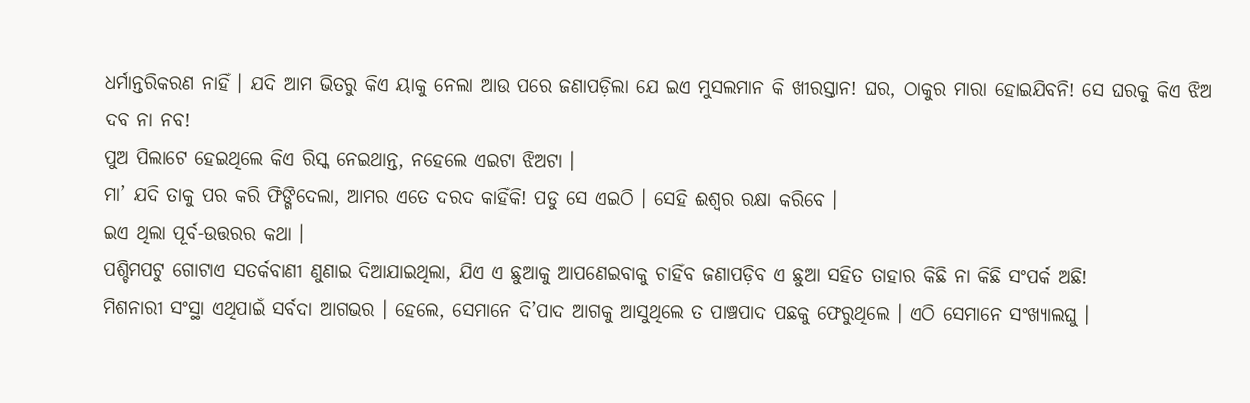ଧର୍ମାନ୍ତରିକରଣ ନାହିଁ । ଯଦି ଆମ ଭିତରୁ କିଏ ୟାକୁ ନେଲା ଆଉ ପରେ ଜଣାପଡ଼ିଲା ଯେ ଇଏ ମୁସଲମାନ କି ଖୀରସ୍ତାନ! ଘର, ଠାକୁର ମାରା ହୋଇଯିବନି! ସେ ଘରକୁ କିଏ ଝିଅ ଦବ ନା ନବ!
ପୁଅ ପିଲାଟେ ହେଇଥିଲେ କିଏ ରିସ୍କ ନେଇଥାନ୍ତ, ନହେଲେ ଏଇଟା ଝିଅଟା ।
ମା’ ଯଦି ତାକୁ ପର କରି ଫିଙ୍ଗିଦେଲା, ଆମର ଏତେ ଦରଦ କାହିଁକି! ପଡୁ ସେ ଏଇଠି । ସେହି ଈଶ୍ୱର ରକ୍ଷା କରିବେ ।
ଇଏ ଥିଲା ପୂର୍ବ-ଉତ୍ତରର କଥା ।
ପଶ୍ଚିମପଟୁ ଗୋଟାଏ ସତର୍କବାଣୀ ଣୁଣାଇ ଦିଆଯାଇଥିଲା, ଯିଏ ଏ ଛୁଆକୁ ଆପଣେଇବାକୁ ଚାହିଁବ ଜଣାପଡ଼ିବ ଏ ଛୁଆ ସହିତ ତାହାର କିଛି ନା କିଛି ସଂପର୍କ ଅଛି!
ମିଶନାରୀ ସଂସ୍ଥା ଏଥିପାଇଁ ସର୍ବଦା ଆଗଭର । ହେଲେ, ସେମାନେ ଦି’ପାଦ ଆଗକୁ ଆସୁଥିଲେ ତ ପାଞ୍ଚପାଦ ପଛକୁ ଫେରୁଥିଲେ । ଏଠି ସେମାନେ ସଂଖ୍ୟାଲଘୁ ।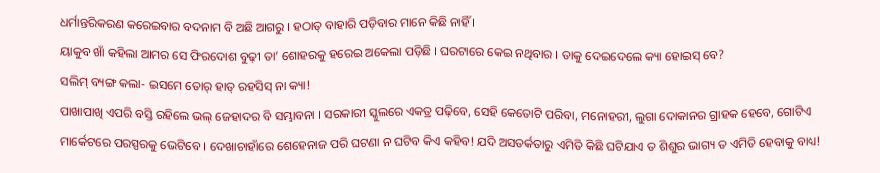ଧର୍ମାନ୍ତରିକରଣ କରେଇବାର ବଦନାମ ବି ଅଛି ଆଗରୁ । ହଠାତ୍ ବାହାରି ପଡ଼ିବାର ମାନେ କିଛି ନାହିଁ ।
ୟାକୁବ ଖାଁ କହିଲା ଆମର ସେ ଫିରଦୋଶ ବୁଢ଼ୀ ତା’ ଶୋହରକୁ ହରେଇ ଅକେଲା ପଡ଼ିଛି । ଘରଟାରେ କେଇ ନଥିବାର । ତାକୁ ଦେଇଦେଲେ କ୍ୟା ହୋଇସ୍ ବେ?
ସଲିମ୍ ବ୍ୟଙ୍ଗ କଲା- ଇସମେ ତୋର୍ ହାତ୍ ରହସିସ୍ ନା କ୍ୟା!
ପାଖାପାଖି ଏପରି ବସ୍ତି ରହିଲେ ଭଲ୍ ଜେହାଦର ବି ସମ୍ଭାବନା । ସରକାରୀ ସ୍କୁଲରେ ଏକତ୍ର ପଢ଼ିବେ, ସେହି କେତୋଟି ପରିବା, ମନୋହରୀ, ଲୁଗା ଦୋକାନର ଗ୍ରାହକ ହେବେ, ଗୋଟିଏ ମାର୍କେଟରେ ପରସ୍ପରକୁ ଭେଟିବେ । ଦେଖାଚାହାଁରେ ଶେହେନାଜ ପରି ଘଟଣା ନ ଘଟିବ କିଏ କହିବ! ଯଦି ଅସତର୍କତାରୁ ଏମିତି କିଛି ଘଟିଯାଏ ତ ଶିଶୁର ଭାଗ୍ୟ ତ ଏମିତି ହେବାକୁ ବାଧ୍ୟ!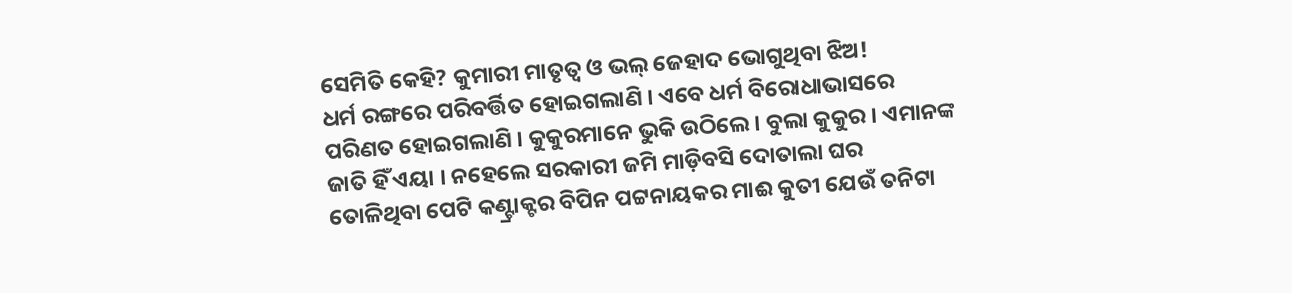ସେମିତି କେହି? କୁମାରୀ ମାତୃତ୍ୱ ଓ ଭଲ୍ ଜେହାଦ ଭୋଗୁଥିବା ଝିଅ!
ଧର୍ମ ରଙ୍ଗରେ ପରିବର୍ତ୍ତିତ ହୋଇଗଲାଣି । ଏବେ ଧର୍ମ ବିରୋଧାଭାସରେ ପରିଣତ ହୋଇଗଲାଣି । କୁକୁରମାନେ ଭୁକି ଉଠିଲେ । ବୁଲା କୁକୁର । ଏମାନଙ୍କ ଜାତି ହିଁ ଏୟା । ନହେଲେ ସରକାରୀ ଜମି ମାଡ଼ିବସି ଦୋତାଲା ଘର ତୋଳିଥିବା ପେଟି କଣ୍ଟ୍ରାକ୍ଟର ବିପିନ ପଟ୍ଟନାୟକର ମାଈ କୁତୀ ଯେଉଁ ତନିଟା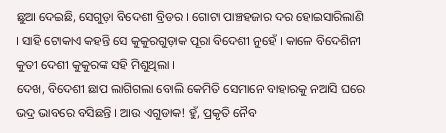ଛୁଆ ଦେଇଛି, ସେଗୁଡ଼ା ବିଦେଶୀ ବ୍ରିଡର । ଗୋଟା ପାଞ୍ଚହଜାର ଦର ହୋଇସାରିଲାଣି । ସାହି ଟୋକାଏ କହନ୍ତି ସେ କୁକୁରଗୁଡ଼ାକ ପୂରା ବିଦେଶୀ ନୁହେଁ । କାଳେ ବିଦେଶିନୀ କୁତୀ ଦେଶୀ କୁକୁରଙ୍କ ସହି ମିଶୁଥିଲା ।
ଦେଖ, ବିଦେଶୀ ଛାପ ଲାଗିଗଲା ବୋଲି କେମିତି ସେମାନେ ବାହାରକୁ ନଆସି ଘରେ ଭଦ୍ର ଭାବରେ ବସିଛନ୍ତି । ଆଉ ଏଗୁଡାକ! ହୁଁ, ପ୍ରକୃତି ନୈବ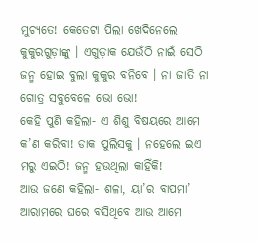ମୁଚ୍ୟତେ! କେତେଟା ପିଲା ଖେଦିନେଲେ କୁକୁରଗୁଡ଼ାଙ୍କୁ । ଏଗୁଡ଼ାକ ଯେଉଁଠି ନାଇଁ ସେଠି ଜନ୍ମ ହୋଇ ବୁଲା କୁକୁର ବନିବେ । ନା ଜାତି ନା ଗୋତ୍ର ସବୁବେଳେ ଭୋ ଭୋ!
କେହି ପୁଣି କହିଲା- ଏ ଶିଶୁ ବିଷୟରେ ଆମେ କ’ଣ କରିବା! ଡାକ ପୁଲିସକୁ । ନହେଲେ ଇଏ ମରୁ ଏଇଠି! ଜନ୍ମ ହଉଥିଲା କାହିଁକି!
ଆଉ ଜଣେ କହିଲା- ଶଳା, ୟା’ର ବାପମା’ ଆରାମରେ ଘରେ ବସିଥିବେ ଆଉ ଆମେ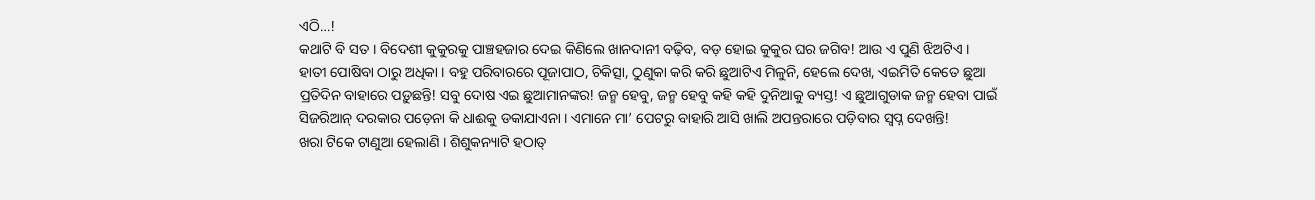ଏଠି…!
କଥାଟି ବି ସତ । ବିଦେଶୀ କୁକୁରକୁ ପାଞ୍ଚହଜାର ଦେଇ କିଣିଲେ ଖାନଦାନୀ ବଢ଼ିବ, ବଡ଼ ହୋଇ କୁକୁର ଘର ଜଗିବ! ଆଉ ଏ ପୁଣି ଝିଅଟିଏ । ହାତୀ ପୋଷିବା ଠାରୁ ଅଧିକା । ବହୁ ପରିବାରରେ ପୂଜାପାଠ, ଚିକିତ୍ସା, ଠୁଣୁକା କରି କରି ଛୁଆଟିଏ ମିଳୁନି, ହେଲେ ଦେଖ, ଏଇମିତି କେତେ ଛୁଆ ପ୍ରତିଦିନ ବାହାରେ ପଡ଼ୁଛନ୍ତି! ସବୁ ଦୋଷ ଏଇ ଛୁଆମାନଙ୍କର! ଜନ୍ମ ହେବୁ, ଜନ୍ମ ହେବୁ କହି କହି ଦୁନିଆକୁ ବ୍ୟସ୍ତ! ଏ ଛୁଆଗୁଡାକ ଜନ୍ମ ହେବା ପାଇଁ ସିଜରିଆନ୍ ଦରକାର ପଡ଼େନା କି ଧାଈକୁ ଡକାଯାଏନା । ଏମାନେ ମା’ ପେଟରୁ ବାହାରି ଆସି ଖାଲି ଅପନ୍ତରାରେ ପଡ଼ିବାର ସ୍ୱପ୍ନ ଦେଖନ୍ତି!
ଖରା ଟିକେ ଟାଣୁଆ ହେଲାଣି । ଶିଶୁକନ୍ୟାଟି ହଠାତ୍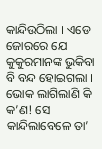କାନ୍ଦିଉଠିଲା । ଏଡେ ଜୋରରେ ଯେ କୁକୁରମାନଙ୍କ ଭୁକିବା ବି ବନ୍ଦ ହୋଇଗଲା । ଭୋକ ଲାଗିଲାଣି କି କ’ଣ! ସେ କାନ୍ଦିଲାବେଳେ ତା’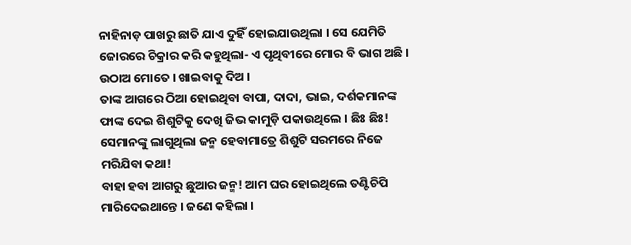ନାହିନାଡ଼ ପାଖରୁ ଛାତି ଯାଏ ଦୁହିଁ ହୋଇଯାଉଥିଲା । ସେ ଯେମିତି ଜୋରରେ ଚିକ୍ରାର କରି କହୁଥିଲା- ଏ ପୃଥିବୀରେ ମୋର ବି ଭାଗ ଅଛି । ଉଠାଅ ମୋତେ । ଖାଇବାକୁ ଦିଅ ।
ତାଙ୍କ ଆଗରେ ଠିଆ ହୋଇଥିବା ବାପା, ଦାଦା, ଭାଇ, ଦର୍ଶକମାନଙ୍କ ଫାଙ୍କ ଦେଇ ଶିଶୁଟିକୁ ଦେଖି ଜିଭ କାମୁଡ଼ି ପକାଉଥିଲେ । ଛିଃ ଛିଃ! ସେମାନଙ୍କୁ ଲାଗୁଥିଲା ଜନ୍ମ ହେବାମାତ୍ରେ ଶିଶୁଟି ସରମରେ ନିଜେ ମରିଯିବା କଥା!
ବାହା ହବା ଆଗରୁ ଛୁଆର ଜନ୍ମ! ଆମ ଘର ହୋଇଥିଲେ ତଣ୍ଟିଚିପି ମାରିଦେଇଥାନ୍ତେ । ଜଣେ କହିଲା ।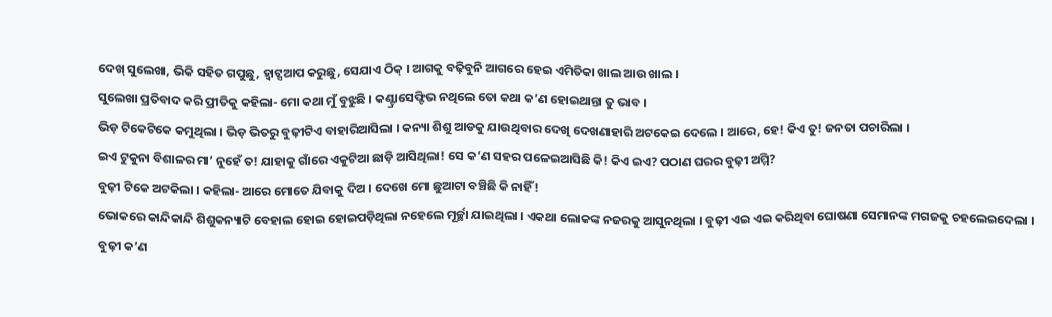ଦେଖ୍ ସୁଲେଖା, ଭିକି ସହିତ ଗପୁଛୁ, ହ୍ୱାଟ୍ସଆପ କରୁଛୁ, ସେଯାଏ ଠିକ୍ । ଆଗକୁ ବଢ଼ିବୁନି ଆଗରେ ହେଇ ଏମିତିକା ଖାଲ ଆଉ ଖାଲ ।
ସୁଲେଖା ପ୍ରତିବାଦ କରି ପ୍ରୀତିକୁ କହିଲା- ମୋ କଥା ମୁଁ ବୁଝୁଛି । କଣ୍ଟ୍ରାସେଫ୍ଟିଭ ନଥିଲେ ତୋ କଥା କ’ଣ ହୋଇଥାନ୍ତା ତୁ ଭାବ ।
ଭିଡ଼ ଟିକେଟିକେ କମୁଥିଲା । ଭିଡ଼ ଭିତରୁ ବୁଢ଼ୀଟିଏ ବାହାରିଆସିଲା । କନ୍ୟା ଶିଶୁ ଆଡକୁ ଯାଉଥିବାର ଦେଖି ଦେଖଣାହାରି ଅଟକେଇ ଦେଲେ । ଆରେ, ହେ! କିଏ ତୁ! ଜନତା ପଚାରିଲା ।
ଇଏ ଟୁକୁନା ବିଶାଳର ମା’ ନୁହେଁ ତ! ଯାହାକୁ ଗାଁରେ ଏକୁଟିଆ ଛାଡ଼ି ଆସିଥିଲା! ସେ କ’ଣ ସହର ପଳେଇଆସିଛି କି! କିଏ ଇଏ? ପଠାଣ ଘରର ବୁଢ଼ୀ ଅମ୍ମି?
ବୁଢ଼ୀ ଟିକେ ଅଟକିଲା । କହିଲା- ଆରେ ମୋତେ ଯିବାକୁ ଦିଅ । ଦେଖେ ମୋ ଛୁଆଟା ବଞ୍ଚିଛି କି ନାହିଁ!
ଭୋକରେ କାନ୍ଦିକାନ୍ଦି ଶିଶୁକନ୍ୟାଟି ବେହାଲ ହୋଇ ହୋଇପଡ଼ିଥିଲା ନହେଲେ ମୂର୍ଚ୍ଛା ଯାଇଥିଲା । ଏକଥା ଲୋକଙ୍କ ନଜରକୁ ଆସୁନଥିଲା । ବୁଢ଼ୀ ଏଇ ଏଇ କରିଥିବା ଘୋଷଣା ସେମାନଙ୍କ ମଗଜକୁ ଚହଲେଇଦେଲା ।
ବୁଢ଼ୀ କ’ଣ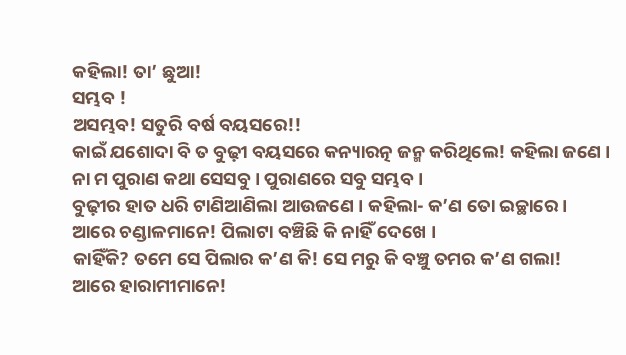କହିଲା! ତା’ ଛୁଆ!
ସମ୍ଭବ !
ଅସମ୍ଭବ! ସତୁରି ବର୍ଷ ବୟସରେ!!
କାଇଁ ଯଶୋଦା ବି ତ ବୁଢ଼ୀ ବୟସରେ କନ୍ୟାରତ୍ନ ଜନ୍ମ କରିଥିଲେ! କହିଲା ଜଣେ ।
ନା ମ ପୁରାଣ କଥା ସେସବୁ । ପୁରାଣରେ ସବୁ ସମ୍ଭବ ।
ବୁଢ଼ୀର ହାତ ଧରି ଟାଣିଆଣିଲା ଆଉଜଣେ । କହିଲା- କ’ଣ ତୋ ଇଚ୍ଛାରେ ।
ଆରେ ଚଣ୍ଡାଳମାନେ! ପିଲାଟା ବଞ୍ଚିଛି କି ନାହିଁ ଦେଖେ ।
କାହିଁକି? ତମେ ସେ ପିଲାର କ’ଣ କି! ସେ ମରୁ କି ବଞ୍ଚୁ ତମର କ’ଣ ଗଲା!
ଆରେ ହାରାମୀମାନେ!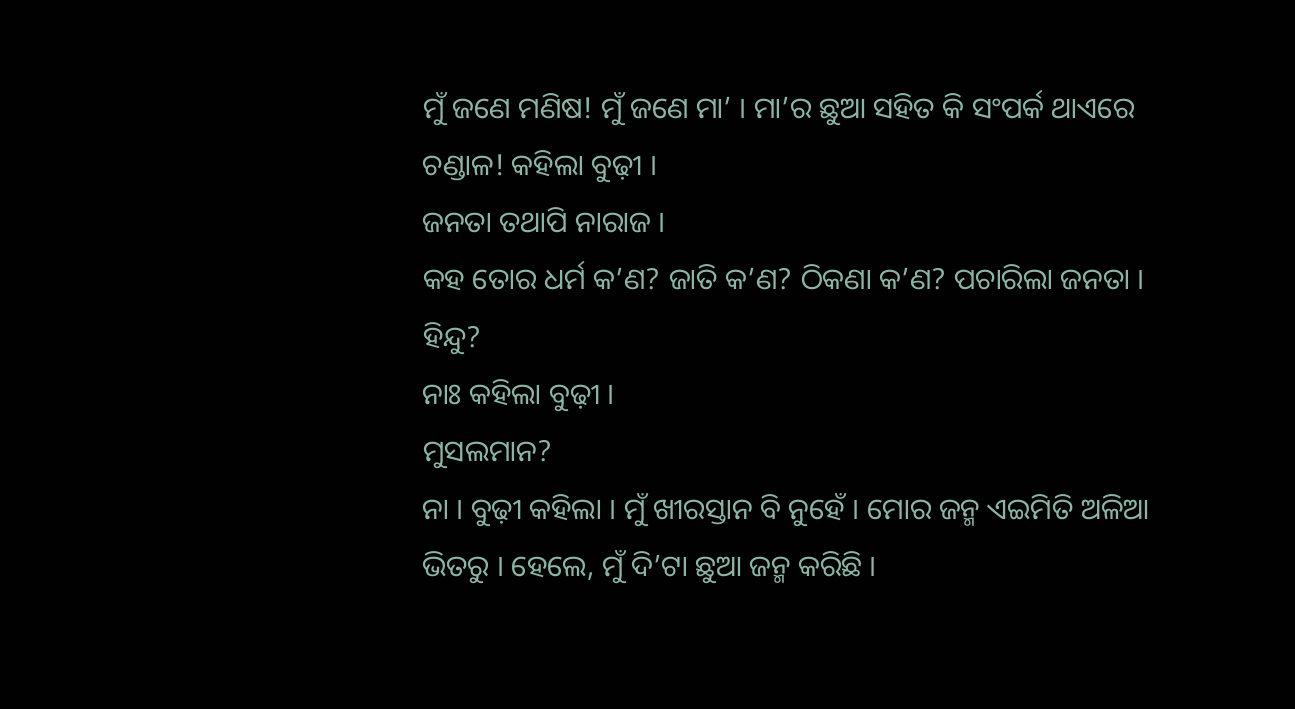ମୁଁ ଜଣେ ମଣିଷ! ମୁଁ ଜଣେ ମା’ । ମା’ର ଛୁଆ ସହିତ କି ସଂପର୍କ ଥାଏରେ ଚଣ୍ଡାଳ! କହିଲା ବୁଢ଼ୀ ।
ଜନତା ତଥାପି ନାରାଜ ।
କହ ତୋର ଧର୍ମ କ’ଣ? ଜାତି କ’ଣ? ଠିକଣା କ’ଣ? ପଚାରିଲା ଜନତା ।
ହିନ୍ଦୁ?
ନାଃ କହିଲା ବୁଢ଼ୀ ।
ମୁସଲମାନ?
ନା । ବୁଢ଼ୀ କହିଲା । ମୁଁ ଖୀରସ୍ତାନ ବି ନୁହେଁ । ମୋର ଜନ୍ମ ଏଇମିତି ଅଳିଆ ଭିତରୁ । ହେଲେ, ମୁଁ ଦି’ଟା ଛୁଆ ଜନ୍ମ କରିଛି ।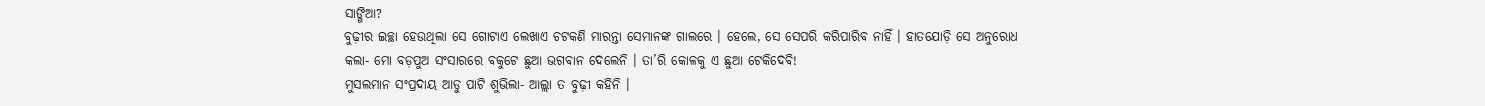ସାଙ୍ଗିଆ?
ବୁଢ଼ୀର ଇଚ୍ଛା ହେଉଥିଲା ସେ ଗୋଟାଏ ଲେଖାଏ ଚଟକଣି ମାରନ୍ତା ସେମାନଙ୍କ ଗାଲରେ । ହେଲେ, ସେ ସେପରି କରିପାରିବ ନାହିଁ । ହାତଯୋଡ଼ି ସେ ଅନୁରୋଧ କଲା- ମୋ ବଡ଼ପୁଅ ସଂସାରରେ ବକୁଟେ ଛୁଆ ଭଗବାନ ଦେଲେନି । ତା’ରି କୋଳକୁ ଏ ଛୁଆ ଟେକିଦେବି!
ମୁସଲମାନ ସଂପ୍ରଦାୟ ଆଡୁ ପାଟି ଶୁଭିଲା- ଆଲ୍ଲା ତ ବୁଢ଼ୀ କହିନି ।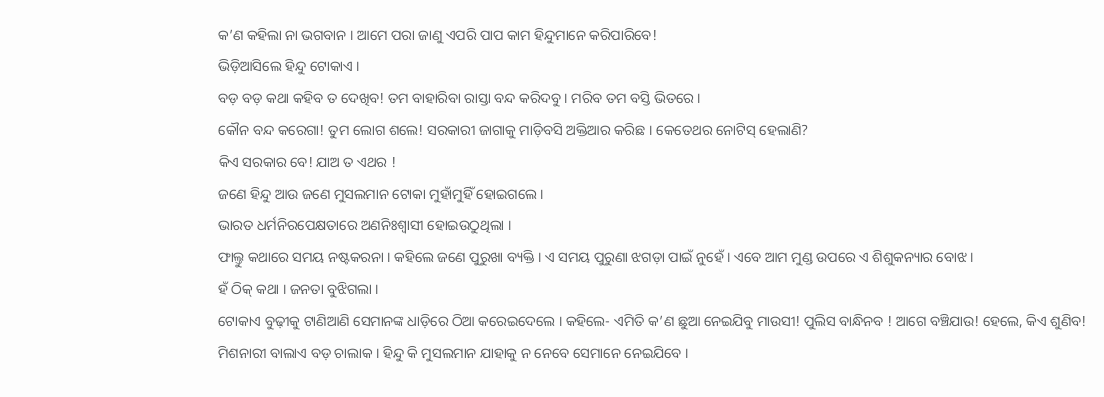କ’ଣ କହିଲା ନା ଭଗବାନ । ଆମେ ପରା ଜାଣୁ ଏପରି ପାପ କାମ ହିନ୍ଦୁମାନେ କରିପାରିବେ!
ଭିଡ଼ିଆସିଲେ ହିନ୍ଦୁ ଟୋକାଏ ।
ବଡ଼ ବଡ଼ କଥା କହିବ ତ ଦେଖିବ! ତମ ବାହାରିବା ରାସ୍ତା ବନ୍ଦ କରିଦବୁ । ମରିବ ତମ ବସ୍ତି ଭିତରେ ।
କୌନ ବନ୍ଦ କରେଗା! ତୁମ ଲୋଗ ଶଲେ! ସରକାରୀ ଜାଗାକୁ ମାଡ଼ିବସି ଅକ୍ତିଆର କରିଛ । କେତେଥର ନୋଟିସ୍ ହେଲାଣି?
କିଏ ସରକାର ବେ! ଯାଅ ତ ଏଥର !
ଜଣେ ହିନ୍ଦୁ ଆଉ ଜଣେ ମୁସଲମାନ ଟୋକା ମୁହାଁମୁହିଁ ହୋଇଗଲେ ।
ଭାରତ ଧର୍ମନିରପେକ୍ଷତାରେ ଅଣନିଃଶ୍ୱାସୀ ହୋଇଉଠୁଥିଲା ।
ଫାଲ୍ତୁ କଥାରେ ସମୟ ନଷ୍ଟକରନା । କହିଲେ ଜଣେ ପୁରୁଖା ବ୍ୟକ୍ତି । ଏ ସମୟ ପୁରୁଣା ଝଗଡ଼ା ପାଇଁ ନୁହେଁ । ଏବେ ଆମ ମୁଣ୍ଡ ଉପରେ ଏ ଶିଶୁକନ୍ୟାର ବୋଝ ।
ହଁ ଠିକ୍ କଥା । ଜନତା ବୁଝିଗଲା ।
ଟୋକାଏ ବୁଢ଼ୀକୁ ଟାଣିଆଣି ସେମାନଙ୍କ ଧାଡ଼ିରେ ଠିଆ କରେଇଦେଲେ । କହିଲେ- ଏମିତି କ’ଣ ଛୁଆ ନେଇଯିବୁ ମାଉସୀ! ପୁଲିସ ବାନ୍ଧିନବ ! ଆଗେ ବଞ୍ଚିଯାଉ! ହେଲେ, କିଏ ଶୁଣିବ!
ମିଶନାରୀ ବାଲାଏ ବଡ଼ ଚାଲାକ । ହିନ୍ଦୁ କି ମୁସଲମାନ ଯାହାକୁ ନ ନେବେ ସେମାନେ ନେଇଯିବେ ।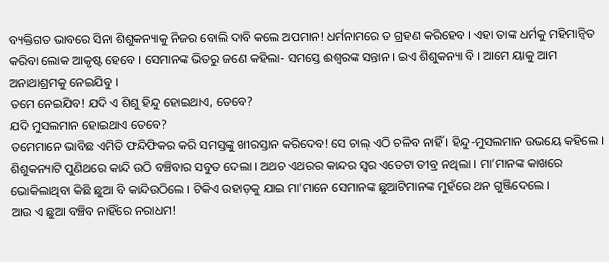ବ୍ୟକ୍ତିଗତ ଭାବରେ ସିନା ଶିଶୁକନ୍ୟାକୁ ନିଜର ବୋଲି ଦାବି କଲେ ଅପମାନ! ଧର୍ମନାମରେ ତ ଗ୍ରହଣ କରିହେବ । ଏହା ତାଙ୍କ ଧର୍ମକୁ ମହିମାନ୍ୱିତ କରିବା ଲୋକ ଆକୃଷ୍ଟ ହେବେ । ସେମାନଙ୍କ ଭିତରୁ ଜଣେ କହିଲା- ସମସ୍ତେ ଈଶ୍ୱରଙ୍କ ସନ୍ତାନ । ଇଏ ଶିଶୁକନ୍ୟା ବି । ଆମେ ୟାକୁ ଆମ ଅନାଥାଶ୍ରମକୁ ନେଇଯିବୁ ।
ତମେ ନେଇଯିବ! ଯଦି ଏ ଶିଶୁ ହିନ୍ଦୁ ହୋଇଥାଏ, ତେବେ?
ଯଦି ମୁସଲମାନ ହୋଇଥାଏ ତେବେ?
ତମେମାନେ ଭାବିଛ ଏମିତି ଫନ୍ଦିଫିକର କରି ସମସ୍ତଙ୍କୁ ଖୀରସ୍ତାନ କରିଦେବ! ସେ ଚାଲ୍ ଏଠି ଚଳିବ ନାହିଁ । ହିନ୍ଦୁ-ମୁସଲମାନ ଉଭୟେ କହିଲେ ।
ଶିଶୁକନ୍ୟାଟି ପୁଣିଥରେ କାନ୍ଦି ଉଠି ବଞ୍ଚିବାର ସବୁତ ଦେଲା । ଅଥଚ ଏଥରର କାନ୍ଦର ସ୍ୱର ଏତେଟା ତୀବ୍ର ନଥିଲା । ମା’ମାନଙ୍କ କାଖରେ ଭୋକିଲାଥିବା କିଛି ଛୁଆ ବି କାନ୍ଦିଉଠିଲେ । ଟିକିଏ ଉହାଡ଼କୁ ଯାଇ ମା’ମାନେ ସେମାନଙ୍କ ଛୁଆଟିମାନଙ୍କ ମୁହଁରେ ଥନ ଗୁଞ୍ଜିଦେଲେ ।
ଆଉ ଏ ଛୁଆ ବଞ୍ଚିବ ନାହିଁରେ ନରାଧମ!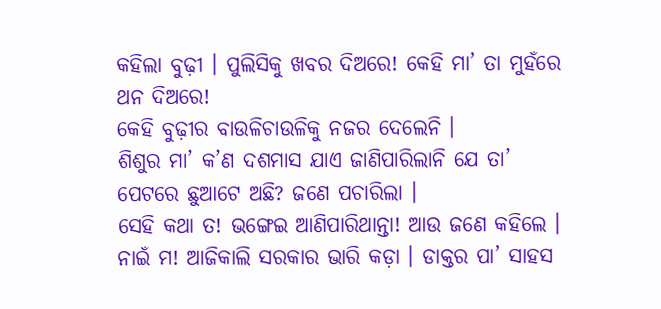କହିଲା ବୁଢ଼ୀ । ପୁଲିସିକୁ ଖବର ଦିଅରେ! କେହି ମା’ ତା ମୁହଁରେ ଥନ ଦିଅରେ!
କେହି ବୁଢ଼ୀର ବାଉଳିଚାଉଳିକୁ ନଜର ଦେଲେନି ।
ଶିଶୁର ମା’ କ’ଣ ଦଶମାସ ଯାଏ ଜାଣିପାରିଲାନି ଯେ ତା’ ପେଟରେ ଛୁଆଟେ ଅଛି? ଜଣେ ପଚାରିଲା ।
ସେହି କଥା ତ! ଭଙ୍ଗେଇ ଆଣିପାରିଥାନ୍ତା! ଆଉ ଜଣେ କହିଲେ ।
ନାଇଁ ମ! ଆଜିକାଲି ସରକାର ଭାରି କଡ଼ା । ଡାକ୍ତର ପା’ ସାହସ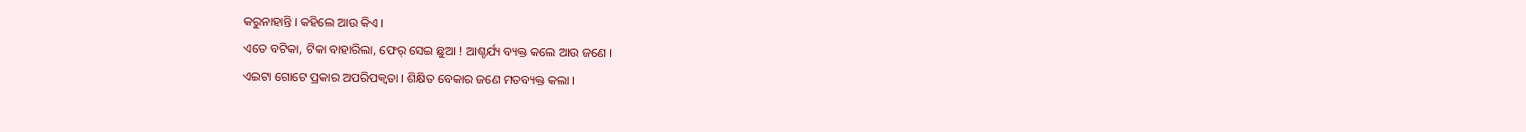କରୁନାହାନ୍ତି । କହିଲେ ଆଉ କିଏ ।
ଏତେ ବଟିକା, ଟିକା ବାହାରିଲା, ଫେର୍ ସେଇ ଛୁଆ ! ଆଶ୍ଚର୍ଯ୍ୟ ବ୍ୟକ୍ତ କଲେ ଆଉ ଜଣେ ।
ଏଇଟା ଗୋଟେ ପ୍ରକାର ଅପରିପକ୍ୱତା । ଶିକ୍ଷିତ ବେକାର ଜଣେ ମତବ୍ୟକ୍ତ କଲା ।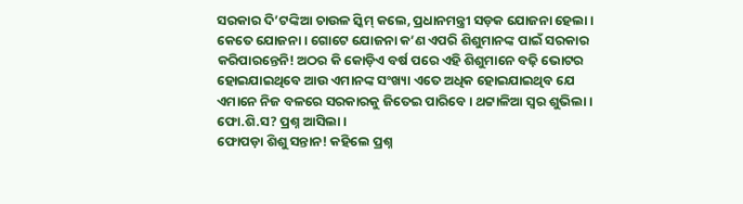ସରକାର ଦି’ଟଙ୍କିଆ ଚାଉଳ ସ୍କିମ୍ କଲେ, ପ୍ରଧାନମନ୍ତ୍ରୀ ସଡ଼କ ଯୋଜନା ହେଲା । କେତେ ଯୋଜନା । ଗୋଟେ ଯୋଜନା କ’ଣ ଏପରି ଶିଶୁମାନଙ୍କ ପାଇଁ ସରକାର କରିପାରନ୍ତେନି! ଅଠର କି କୋଡ଼ିଏ ବର୍ଷ ପରେ ଏହି ଶିଶୁମାନେ ବଢ଼ି ଭୋଟର ହୋଇଯାଇଥିବେ ଆଉ ଏମାନଙ୍କ ସଂଖ୍ୟା ଏତେ ଅଧିକ ହୋଇଯାଇଥିବ ଯେ ଏମାନେ ନିଜ ବଳରେ ସରକାରକୁ ଜିତେଇ ପାରିବେ । ଥଟ୍ଟାଳିଆ ସ୍ୱର ଶୁଭିଲା ।
ଫୋ.ଶି.ସ? ପ୍ରଶ୍ନ ଆସିଲା ।
ଫୋପଡ଼ା ଶିଶୁ ସନ୍ତାନ! କହିଲେ ପ୍ରଶ୍ନ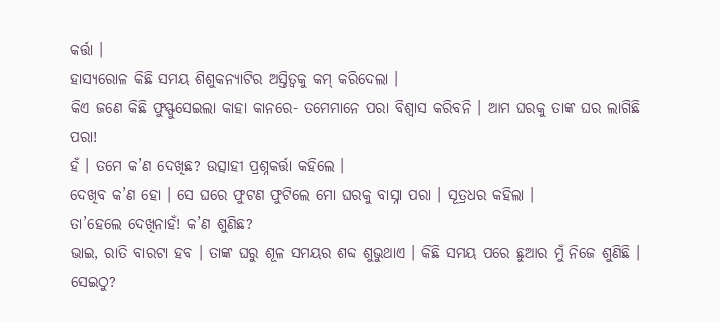କର୍ତ୍ତା ।
ହାସ୍ୟରୋଳ କିଛି ସମୟ ଶିଶୁକନ୍ୟାଟିର ଅସ୍ତିତ୍ୱକୁ କମ୍ କରିଦେଲା ।
କିଏ ଜଣେ କିଛି ଫୁସ୍ଫୁସେଇଲା କାହା କାନରେ- ତମେମାନେ ପରା ବିଶ୍ୱାସ କରିବନି । ଆମ ଘରକୁ ତାଙ୍କ ଘର ଲାଗିଛି ପରା!
ହଁ । ତମେ କ’ଣ ଦେଖିଛ? ଉତ୍ସାହୀ ପ୍ରଶ୍ନକର୍ତ୍ତା କହିଲେ ।
ଦେଖିବ କ’ଣ ହୋ । ସେ ଘରେ ଫୁଟଣ ଫୁଟିଲେ ମୋ ଘରକୁ ବାସ୍ନା ପରା । ସୂତ୍ରଧର କହିଲା ।
ତା’ହେଲେ ଦେଖିନାହଁ! କ’ଣ ଶୁଣିଛ?
ଭାଇ, ରାତି ବାରଟା ହବ । ତାଙ୍କ ଘରୁ ଶୂଳ ସମୟର ଶବ୍ଦ ଶୁଭୁଥାଏ । କିଛି ସମୟ ପରେ ଛୁଆର ମୁଁ ନିଜେ ଶୁଣିଛି ।
ସେଇଠୁ?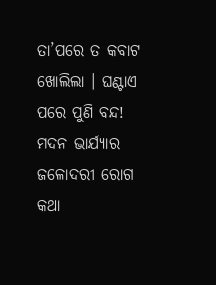ତା’ପରେ ତ କବାଟ ଖୋଲିଲା । ଘଣ୍ଟାଏ ପରେ ପୁଣି ବନ୍ଦ!
ମଦନ ଭାର୍ଯ୍ୟାର ଜଳୋଦରୀ ରୋଗ କଥା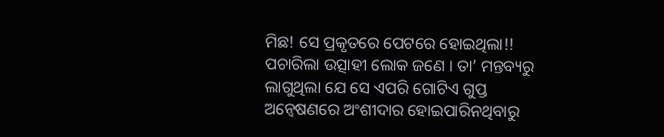ମିଛ! ସେ ପ୍ରକୃତରେ ପେଟରେ ହୋଇଥିଲା!! ପଚାରିଲା ଉତ୍ସାହୀ ଲୋକ ଜଣେ । ତା’ ମନ୍ତବ୍ୟରୁ ଲାଗୁଥିଲା ଯେ ସେ ଏପରି ଗୋଟିଏ ଗୁପ୍ତ ଅନ୍ୱେଷଣରେ ଅଂଶୀଦାର ହୋଇପାରିନଥିବାରୁ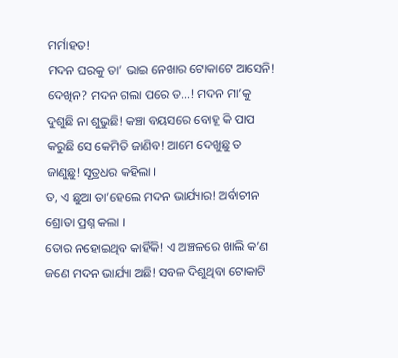ମର୍ମାହତ!
ମଦନ ଘରକୁ ତା’ ଭାଇ ନେଖାର ଟୋକାଟେ ଆସେନି! ଦେଖିନ? ମଦନ ଗଲା ପରେ ତ…! ମଦନ ମା’କୁ ଦୁଶୁଛି ନା ଶୁଭୁଛି! କଞ୍ଚା ବୟସରେ ବୋହୂ କି ପାପ କରୁଛି ସେ କେମିତି ଜାଣିବ! ଆମେ ଦେଖୁଛୁ ତ ଜାଣୁଛୁ! ସୂତ୍ରଧର କହିଲା ।
ତ, ଏ ଛୁଆ ତା’ହେଲେ ମଦନ ଭାର୍ଯ୍ୟାର! ଅର୍ବାଚୀନ ଶ୍ରୋତା ପ୍ରଶ୍ନ କଲା ।
ତୋର ନହୋଇଥିବ କାହିଁକି! ଏ ଅଞ୍ଚଳରେ ଖାଲି କ’ଣ ଜଣେ ମଦନ ଭାର୍ଯ୍ୟା ଅଛି! ସବଳ ଦିଶୁଥିବା ଟୋକାଟି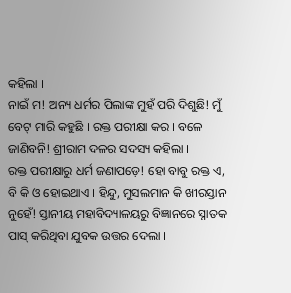କହିଲା ।
ନାଇଁ ମ! ଅନ୍ୟ ଧର୍ମର ପିଲାଙ୍କ ମୁହଁ ପରି ଦିଶୁଛି! ମୁଁ ବେଟ୍ ମାରି କହୁଛି । ରକ୍ତ ପରୀକ୍ଷା କର । ବଳେ ଜାଣିବନି! ଶ୍ରୀରାମ ଦଳର ସଦସ୍ୟ କହିଲା ।
ରକ୍ତ ପରୀକ୍ଷାରୁ ଧର୍ମ ଜଣାପଡ଼େ! ହୋ ବାବୁ ରକ୍ତ ଏ, ବି କି ଓ ହୋଇଥାଏ । ହିନ୍ଦୁ, ମୁସଲମାନ କି ଖୀରସ୍ତାନ ନୁହେଁ! ସ୍ତାନୀୟ ମହାବିଦ୍ୟାଳୟରୁ ବିଜ୍ଞାନରେ ସ୍ନାତକ ପାସ୍ କରିଥିବା ଯୁବକ ଉତ୍ତର ଦେଲା ।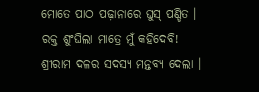ମୋତେ ପାଠ ପଢ଼ାନାରେ ଘୁସ୍ ପଣ୍ଡିତ । ରକ୍ତ ଶୁଂଘିଲା ମାତ୍ରେ ମୁଁ କହିଦେବି! ଶ୍ରୀରାମ ଦଳର ସଦସ୍ୟ ମନ୍ତବ୍ୟ ଦେଲା ।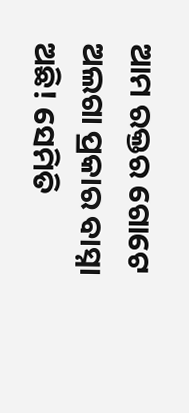ଆମ ରକ୍ତର ଗୋଟେ ଅଲଗା ପ୍ରକାର ବାସ୍ନା ଅଛି! ସେମିତି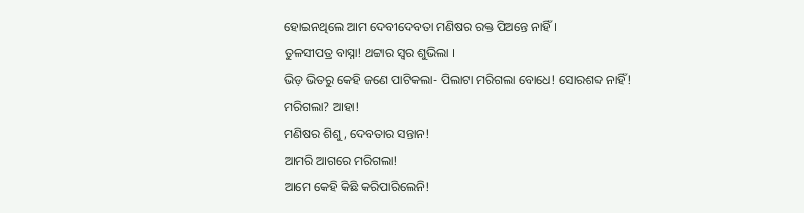ହୋଇନଥିଲେ ଆମ ଦେବୀଦେବତା ମଣିଷର ରକ୍ତ ପିଅନ୍ତେ ନାହିଁ ।
ତୁଳସୀପତ୍ର ବାସ୍ନା! ଥଟ୍ଟାର ସ୍ୱର ଶୁଭିଲା ।
ଭିଡ଼ ଭିତରୁ କେହି ଜଣେ ପାଟିକଲା- ପିଲାଟା ମରିଗଲା ବୋଧେ! ସୋରଶବ୍ଦ ନାହିଁ!
ମରିଗଲା? ଆହା!
ମଣିଷର ଶିଶୁ, ଦେବତାର ସନ୍ତାନ!
ଆମରି ଆଗରେ ମରିଗଲା!
ଆମେ କେହି କିଛି କରିପାରିଲେନି!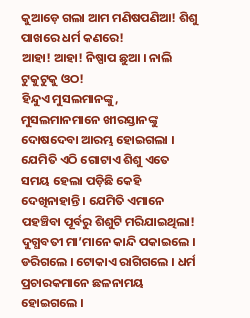କୁଆଡ଼େ ଗଲା ଆମ ମଣିଷପଣିଆ! ଶିଶୁ ପାଖରେ ଧର୍ମ କଣରେ!
ଆହା! ଆହା! ନିଷ୍ପାପ ଛୁଆ । ନାଲି ଟୁକୁଟୁକୁ ଓଠ!
ହିନ୍ଦୁଏ ମୁସଲମାନଙ୍କୁ, ମୁସଲମାନମାନେ ଖୀରସ୍ତାନଙ୍କୁ ଦୋଷଦେବା ଆରମ୍ଭ ହୋଇଗଲା । ଯେମିତି ଏଠି ଗୋଟାଏ ଶିଶୁ ଏତେ ସମୟ ହେଲା ପଡ଼ିଛି କେହି ଦେଖିନାହାନ୍ତି । ଯେମିତି ଏମାନେ ପହଞ୍ଚିବା ପୂର୍ବରୁ ଶିଶୁଟି ମରିଯାଇଥିଲା!
ଦୁଗ୍ଧବତୀ ମା’ମାନେ କାନ୍ଦି ପକାଇଲେ । ଡରିଗଲେ । ଟୋକାଏ ରାଗିଗଲେ । ଧର୍ମ ପ୍ରଚାରକମାନେ ଛଳନାମୟ ହୋଇଗଲେ ।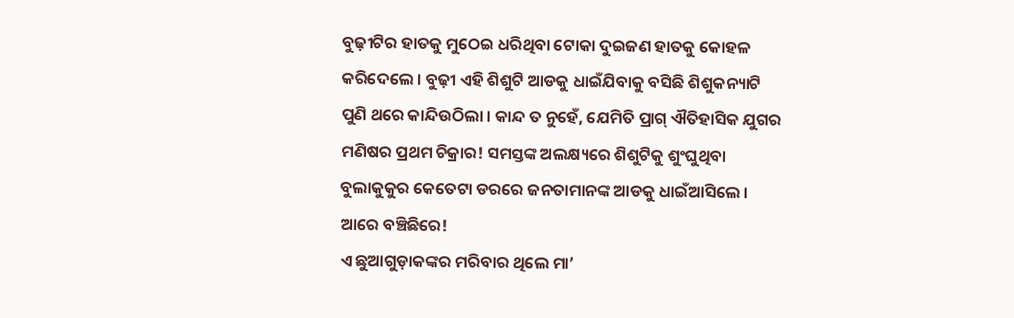ବୁଢ଼ୀଟିର ହାତକୁ ମୁଠେଇ ଧରିଥିବା ଟୋକା ଦୁଇଜଣ ହାତକୁ କୋହଳ କରିଦେଲେ । ବୁଢ଼ୀ ଏହି ଶିଶୁଟି ଆଡକୁ ଧାଇଁଯିବାକୁ ବସିଛି ଶିଶୁକନ୍ୟାଟି ପୁଣି ଥରେ କାନ୍ଦିଉଠିଲା । କାନ୍ଦ ତ ନୁହେଁ, ଯେମିତି ପ୍ରାଗ୍ ଐତିହାସିକ ଯୁଗର ମଣିଷର ପ୍ରଥମ ଚିକ୍ରାର! ସମସ୍ତଙ୍କ ଅଲକ୍ଷ୍ୟରେ ଶିଶୁଟିକୁ ଶୁଂଘୁଥିବା ବୁଲାକୁକୁର କେତେଟା ଡରରେ ଜନତାମାନଙ୍କ ଆଡକୁ ଧାଇଁଆସିଲେ ।
ଆରେ ବଞ୍ଚିଛିରେ!
ଏ ଛୁଆଗୁଡ଼ାକଙ୍କର ମରିବାର ଥିଲେ ମା’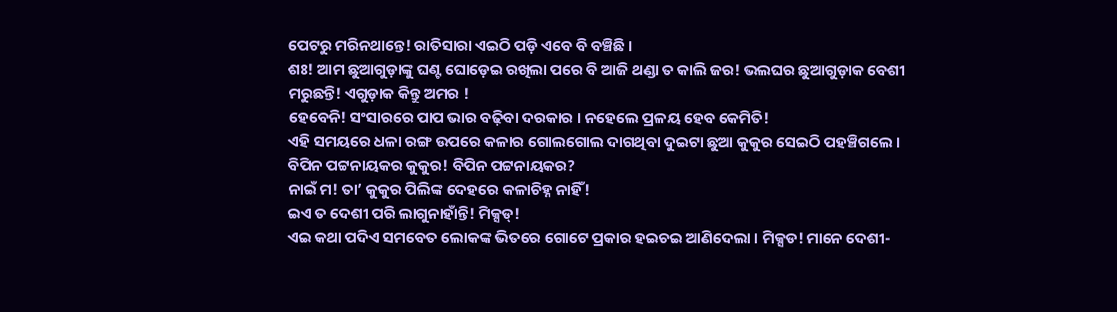ପେଟରୁ ମରିନଥାନ୍ତେ! ରାତିସାରା ଏଇଠି ପଡ଼ି ଏବେ ବି ବଞ୍ଚିଛି ।
ଶଃ! ଆମ ଛୁଆଗୁଡ଼ାଙ୍କୁ ଘଣ୍ଟ ଘୋଡ଼େଇ ରଖିଲା ପରେ ବି ଆଜି ଥଣ୍ଡା ତ କାଲି ଜର! ଭଲଘର ଛୁଆଗୁଡ଼ାକ ବେଶୀ ମରୁଛନ୍ତି! ଏଗୁଡ଼ାକ କିନ୍ତୁ ଅମର !
ହେବେନି! ସଂସାରରେ ପାପ ଭାର ବଢ଼ିବା ଦରକାର । ନହେଲେ ପ୍ରଳୟ ହେବ କେମିତି!
ଏହି ସମୟରେ ଧଳା ରଙ୍ଗ ଉପରେ କଳାର ଗୋଲଗୋଲ ଦାଗଥିବା ଦୁଇଟା ଛୁଆ କୁକୁର ସେଇଠି ପହଞ୍ଚିଗଲେ ।
ବିପିନ ପଟ୍ଟନାୟକର କୁକୁର! ବିପିନ ପଟ୍ଟନାୟକର?
ନାଇଁ ମ! ତା’ କୁକୁର ପିଲିଙ୍କ ଦେହରେ କଳାଚିହ୍ନ ନାହିଁ!
ଇଏ ତ ଦେଶୀ ପରି ଲାଗୁନାହାଁନ୍ତି! ମିକ୍ସଡ୍!
ଏଇ କଥା ପଦିଏ ସମବେତ ଲୋକଙ୍କ ଭିତରେ ଗୋଟେ ପ୍ରକାର ହଇଚଇ ଆଣିଦେଲା । ମିକ୍ସଡ! ମାନେ ଦେଶୀ-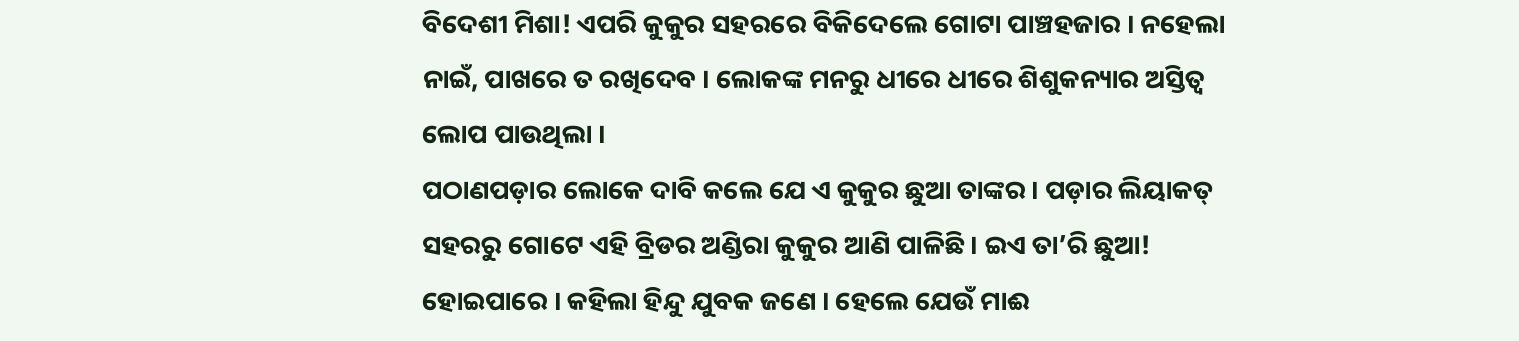ବିଦେଶୀ ମିଶା! ଏପରି କୁକୁର ସହରରେ ବିକିଦେଲେ ଗୋଟା ପାଞ୍ଚହଜାର । ନହେଲା ନାଇଁ, ପାଖରେ ତ ରଖିଦେବ । ଲୋକଙ୍କ ମନରୁ ଧୀରେ ଧୀରେ ଶିଶୁକନ୍ୟାର ଅସ୍ତିତ୍ୱ ଲୋପ ପାଉଥିଲା ।
ପଠାଣପଡ଼ାର ଲୋକେ ଦାବି କଲେ ଯେ ଏ କୁକୁର ଛୁଆ ତାଙ୍କର । ପଡ଼ାର ଲିୟାକତ୍ ସହରରୁ ଗୋଟେ ଏହି ବ୍ରିଡର ଅଣ୍ଡିରା କୁକୁର ଆଣି ପାଳିଛି । ଇଏ ତା’ରି ଛୁଆ!
ହୋଇପାରେ । କହିଲା ହିନ୍ଦୁ ଯୁବକ ଜଣେ । ହେଲେ ଯେଉଁ ମାଈ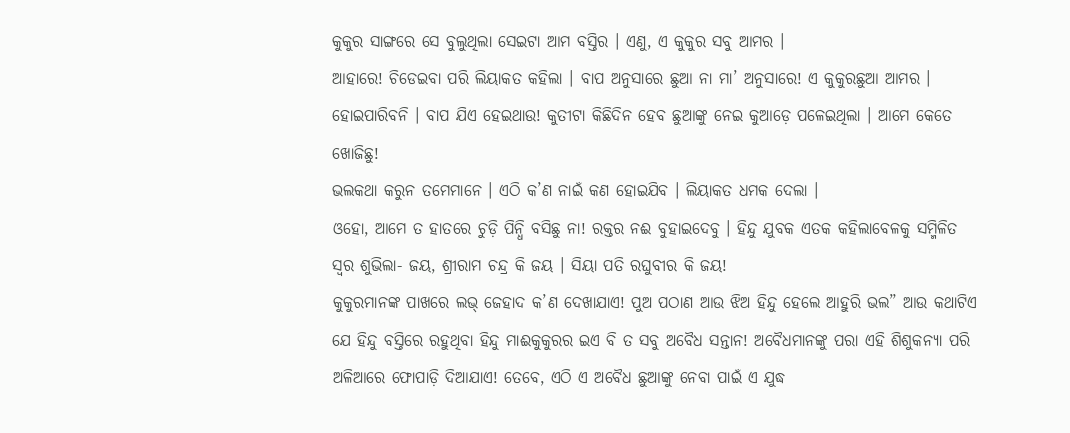କୁକୁର ସାଙ୍ଗରେ ସେ ବୁଲୁଥିଲା ସେଇଟା ଆମ ବସ୍ତିର । ଏଣୁ, ଏ କୁକୁର ସବୁ ଆମର ।
ଆହାରେ! ଚିଡେଇବା ପରି ଲିୟାକତ କହିଲା । ବାପ ଅନୁସାରେ ଛୁଆ ନା ମା’ ଅନୁସାରେ! ଏ କୁକୁରଛୁଆ ଆମର ।
ହୋଇପାରିବନି । ବାପ ଯିଏ ହେଇଥାଉ! କୁତୀଟା କିଛିଦିନ ହେବ ଛୁଆଙ୍କୁ ନେଇ କୁଆଡ଼େ ପଳେଇଥିଲା । ଆମେ କେତେ ଖୋଜିଛୁ!
ଭଲକଥା କରୁନ ତମେମାନେ । ଏଠି କ’ଣ ନାଇଁ କଣ ହୋଇଯିବ । ଲିୟାକତ ଧମକ ଦେଲା ।
ଓହୋ, ଆମେ ତ ହାତରେ ଚୁଡ଼ି ପିନ୍ଧି ବସିଛୁ ନା! ରକ୍ତର ନଈ ବୁହାଇଦେବୁ । ହିନ୍ଦୁ ଯୁବକ ଏତକ କହିଲାବେଳକୁ ସମ୍ମିଳିତ ସ୍ୱର ଶୁଭିଲା- ଜୟ, ଶ୍ରୀରାମ ଚନ୍ଦ୍ର କି ଜୟ । ସିୟା ପତି ରଘୁବୀର କି ଜୟ!
କୁକୁରମାନଙ୍କ ପାଖରେ ଲଭ୍ ଜେହାଦ କ’ଣ ଦେଖାଯାଏ! ପୁଅ ପଠାଣ ଆଉ ଝିଅ ହିନ୍ଦୁ ହେଲେ ଆହୁରି ଭଲ” ଆଉ କଥାଟିଏ ଯେ ହିନ୍ଦୁ ବସ୍ତିରେ ରହୁଥିବା ହିନ୍ଦୁ ମାଈକୁକୁରର ଇଏ ବି ତ ସବୁ ଅବୈଧ ସନ୍ତାନ! ଅବୈଧମାନଙ୍କୁ ପରା ଏହି ଶିଶୁକନ୍ୟା ପରି ଅଳିଆରେ ଫୋପାଡ଼ି ଦିଆଯାଏ! ତେବେ, ଏଠି ଏ ଅବୈଧ ଛୁଆଙ୍କୁ ନେବା ପାଇଁ ଏ ଯୁଦ୍ଧ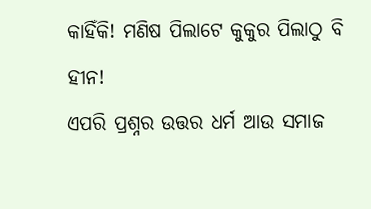କାହିଁକି! ମଣିଷ ପିଲାଟେ କୁକୁର ପିଲାଠୁ ବି ହୀନ!
ଏପରି ପ୍ରଶ୍ନର ଉତ୍ତର ଧର୍ମ ଆଉ ସମାଜ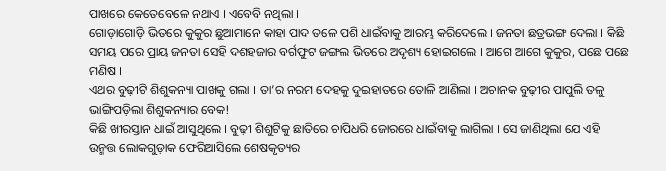ପାଖରେ କେତେବେଳେ ନଥାଏ । ଏବେବି ନଥିଲା ।
ଗୋଡ଼ାଗୋଡ଼ି ଭିତରେ କୁକୁର ଛୁଆମାନେ କାହା ପାଦ ତଳେ ପଶି ଧାଇଁବାକୁ ଆରମ୍ଭ କରିଦେଲେ । ଜନତା ଛତ୍ରଭଙ୍ଗ ଦେଲା । କିଛି ସମୟ ପରେ ପ୍ରାୟ ଜନତା ସେହି ଦଶହଜାର ବର୍ଗଫୁଟ ଜଙ୍ଗଲ ଭିତରେ ଅଦୃଶ୍ୟ ହୋଇଗଲେ । ଆଗେ ଆଗେ କୁକୁର, ପଛେ ପଛେ ମଣିଷ ।
ଏଥର ବୁଢ଼ୀଟି ଶିଶୁକନ୍ୟା ପାଖକୁ ଗଲା । ତା’ର ନରମ ଦେହକୁ ଦୁଇହାତରେ ତୋଳି ଆଣିଲା । ଅଚାନକ ବୁଢ଼ୀର ପାପୁଲି ତଳୁ ଭାଙ୍ଗିପଡ଼ିଲା ଶିଶୁକନ୍ୟାର ବେକ!
କିଛି ଖୀରସ୍ତାନ ଧାଇଁ ଆସୁଥିଲେ । ବୁଢ଼ୀ ଶିଶୁଟିକୁ ଛାତିରେ ଚାପିଧରି ଜୋରରେ ଧାଇଁବାକୁ ଲାଗିଲା । ସେ ଜାଣିଥିଲା ଯେ ଏହି ଉନ୍ମତ୍ତ ଲୋକଗୁଡ଼ାକ ଫେରିଆସିଲେ ଶେଷକୃତ୍ୟର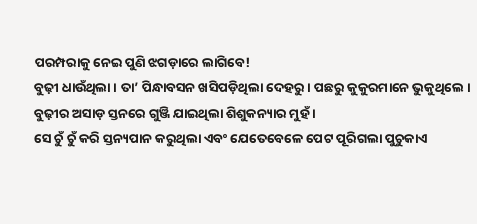ପରମ୍ପରାକୁ ନେଇ ପୁଣି ଝଗଡ଼ାରେ ଲାଗିବେ!
ବୁଢ଼ୀ ଧାଉଁଥିଲା । ତା’ ପିନ୍ଧାବସନ ଖସିପଡ଼ିଥିଲା ଦେହରୁ । ପଛରୁ କୁକୁରମାନେ ଭୁକୁଥିଲେ । ବୁଢ଼ୀର ଅସାଡ଼ ସ୍ତନରେ ଗୁଞ୍ଜି ଯାଇଥିଲା ଶିଶୁକନ୍ୟାର ମୁହଁ ।
ସେ ଚୁଁ ଚୁଁ କରି ସ୍ତନ୍ୟପାନ କରୁଥିଲା ଏବଂ ଯେତେବେଳେ ପେଟ ପୂରିଗଲା ପୁଚୁକାଏ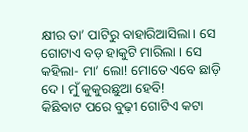କ୍ଷୀର ତା’ ପାଟିରୁ ବାହାରିଆସିଲା । ସେ ଗୋଟାଏ ବଡ଼ ହାକୁଟି ମାରିଲା । ସେ କହିଲା- ମା’ ଲୋ! ମୋତେ ଏବେ ଛାଡ଼ି ଦେ । ମୁଁ କୁକୁରଛୁଆ ହେବି!
କିଛିବାଟ ପରେ ବୁଢ଼ୀ ଗୋଟିଏ କଟା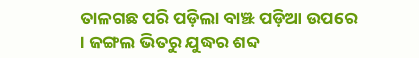ତାଳଗଛ ପରି ପଡ଼ିଲା ବାଞ୍ଝ ପଡ଼ିଆ ଉପରେ । ଜଙ୍ଗଲ ଭିତରୁ ଯୁଦ୍ଧର ଶବ୍ଦ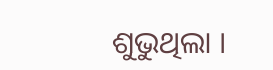ଶୁଭୁଥିଲା ।